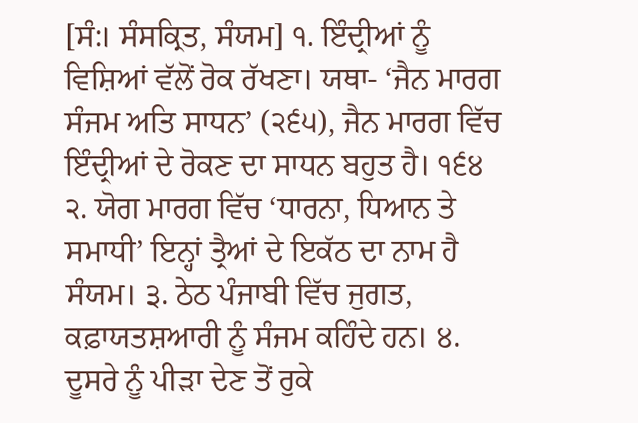[ਸੰ:। ਸੰਸਕ੍ਰਿਤ, ਸੰਯਮ] ੧. ਇੰਦ੍ਰੀਆਂ ਨੂੰ ਵਿਸ਼ਿਆਂ ਵੱਲੋਂ ਰੋਕ ਰੱਖਣਾ। ਯਥਾ- ‘ਜੈਨ ਮਾਰਗ ਸੰਜਮ ਅਤਿ ਸਾਧਨ’ (੨੬੫), ਜੈਨ ਮਾਰਗ ਵਿੱਚ ਇੰਦ੍ਰੀਆਂ ਦੇ ਰੋਕਣ ਦਾ ਸਾਧਨ ਬਹੁਤ ਹੈ। ੧੬੪ ੨. ਯੋਗ ਮਾਰਗ ਵਿੱਚ ‘ਧਾਰਨਾ, ਧਿਆਨ ਤੇ ਸਮਾਧੀ’ ਇਨ੍ਹਾਂ ਤ੍ਰੈਆਂ ਦੇ ਇਕੱਠ ਦਾ ਨਾਮ ਹੈ ਸੰਯਮ। ੩. ਠੇਠ ਪੰਜਾਬੀ ਵਿੱਚ ਜੁਗਤ, ਕਫ਼ਾਯਤਸ਼ਆਰੀ ਨੂੰ ਸੰਜਮ ਕਹਿੰਦੇ ਹਨ। ੪. ਦੂਸਰੇ ਨੂੰ ਪੀੜਾ ਦੇਣ ਤੋਂ ਰੁਕੇ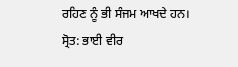ਰਹਿਣ ਨੂੰ ਭੀ ਸੰਜਮ ਆਖਦੇ ਹਨ।
ਸ੍ਰੋਤ: ਭਾਈ ਵੀਰ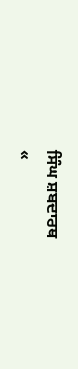ਸਿੰਘ ਸ਼ਬਦਾਰਥ
«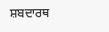ਸ਼ਬਦਾਰਥ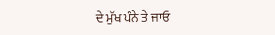ਦੇ ਮੁੱਖ ਪੰਨੇ ਤੇ ਜਾਓ